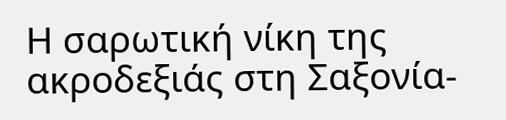Η σαρωτική νίκη της ακροδεξιάς στη Σαξονία-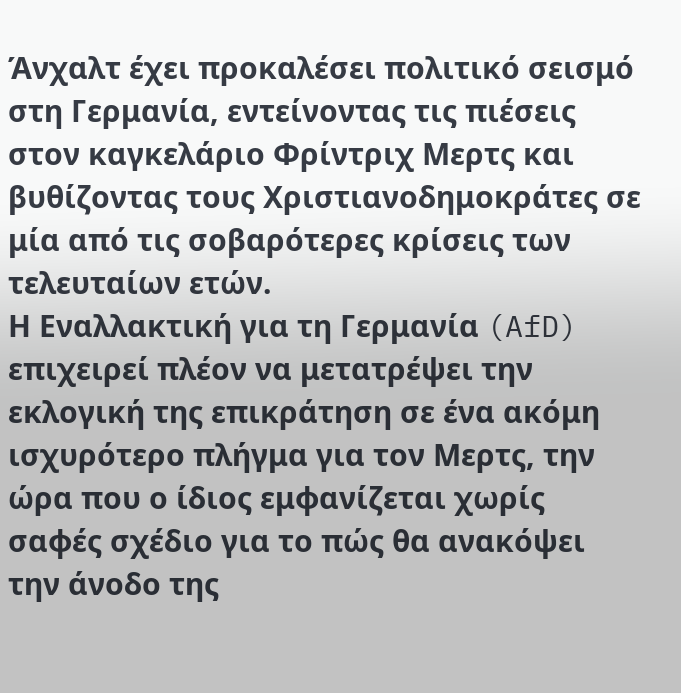Άνχαλτ έχει προκαλέσει πολιτικό σεισμό στη Γερμανία, εντείνοντας τις πιέσεις στον καγκελάριο Φρίντριχ Μερτς και βυθίζοντας τους Χριστιανοδημοκράτες σε μία από τις σοβαρότερες κρίσεις των τελευταίων ετών.
Η Εναλλακτική για τη Γερμανία (AfD) επιχειρεί πλέον να μετατρέψει την εκλογική της επικράτηση σε ένα ακόμη ισχυρότερο πλήγμα για τον Μερτς, την ώρα που ο ίδιος εμφανίζεται χωρίς σαφές σχέδιο για το πώς θα ανακόψει την άνοδο της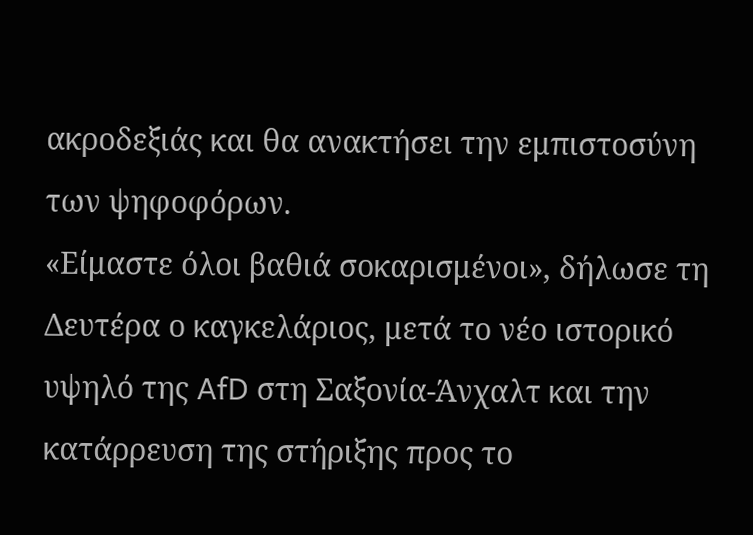ακροδεξιάς και θα ανακτήσει την εμπιστοσύνη των ψηφοφόρων.
«Είμαστε όλοι βαθιά σοκαρισμένοι», δήλωσε τη Δευτέρα ο καγκελάριος, μετά το νέο ιστορικό υψηλό της AfD στη Σαξονία-Άνχαλτ και την κατάρρευση της στήριξης προς το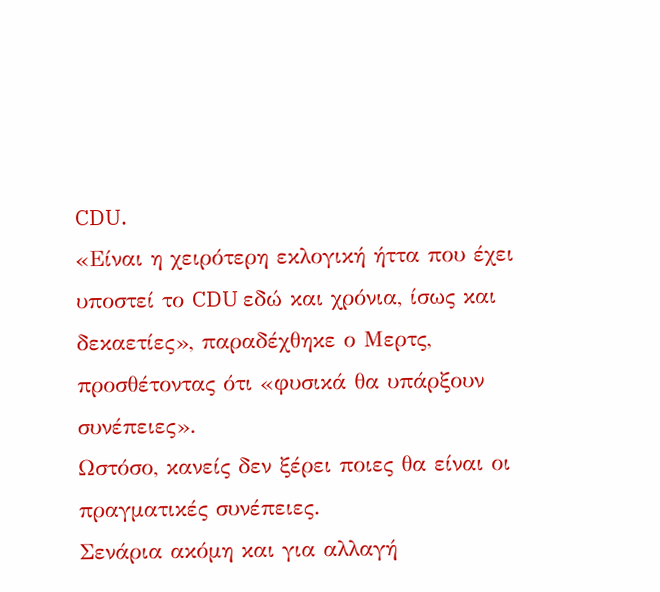CDU.
«Είναι η χειρότερη εκλογική ήττα που έχει υποστεί το CDU εδώ και χρόνια, ίσως και δεκαετίες», παραδέχθηκε ο Μερτς, προσθέτοντας ότι «φυσικά θα υπάρξουν συνέπειες».
Ωστόσο, κανείς δεν ξέρει ποιες θα είναι οι πραγματικές συνέπειες.
Σενάρια ακόμη και για αλλαγή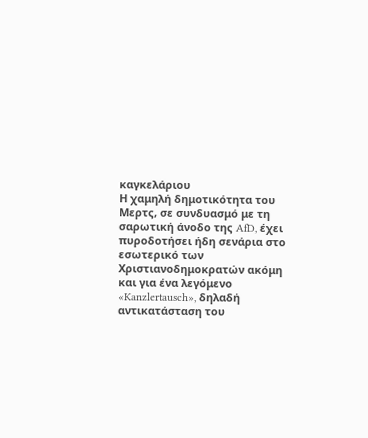καγκελάριου
Η χαμηλή δημοτικότητα του Μερτς, σε συνδυασμό με τη σαρωτική άνοδο της AfD, έχει πυροδοτήσει ήδη σενάρια στο εσωτερικό των Χριστιανοδημοκρατών ακόμη και για ένα λεγόμενο «Kanzlertausch», δηλαδή αντικατάσταση του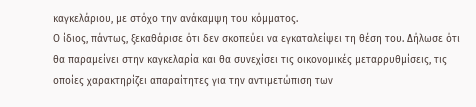καγκελάριου, με στόχο την ανάκαμψη του κόμματος.
Ο ίδιος, πάντως, ξεκαθάρισε ότι δεν σκοπεύει να εγκαταλείψει τη θέση του. Δήλωσε ότι θα παραμείνει στην καγκελαρία και θα συνεχίσει τις οικονομικές μεταρρυθμίσεις, τις οποίες χαρακτηρίζει απαραίτητες για την αντιμετώπιση των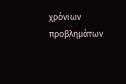χρόνιων προβλημάτων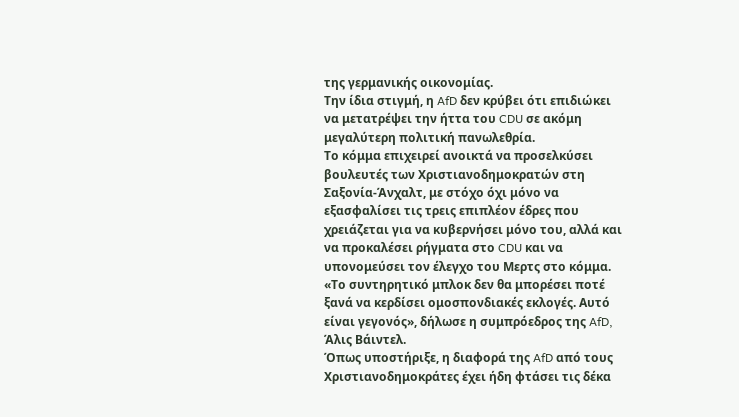της γερμανικής οικονομίας.
Την ίδια στιγμή, η AfD δεν κρύβει ότι επιδιώκει να μετατρέψει την ήττα του CDU σε ακόμη μεγαλύτερη πολιτική πανωλεθρία.
Το κόμμα επιχειρεί ανοικτά να προσελκύσει βουλευτές των Χριστιανοδημοκρατών στη Σαξονία-Άνχαλτ, με στόχο όχι μόνο να εξασφαλίσει τις τρεις επιπλέον έδρες που χρειάζεται για να κυβερνήσει μόνο του, αλλά και να προκαλέσει ρήγματα στο CDU και να υπονομεύσει τον έλεγχο του Μερτς στο κόμμα.
«Το συντηρητικό μπλοκ δεν θα μπορέσει ποτέ ξανά να κερδίσει ομοσπονδιακές εκλογές. Αυτό είναι γεγονός», δήλωσε η συμπρόεδρος της AfD, Άλις Βάιντελ.
Όπως υποστήριξε, η διαφορά της AfD από τους Χριστιανοδημοκράτες έχει ήδη φτάσει τις δέκα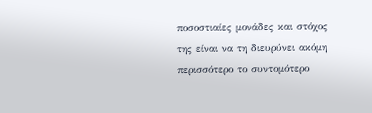ποσοστιαίες μονάδες και στόχος της είναι να τη διευρύνει ακόμη περισσότερο το συντομότερο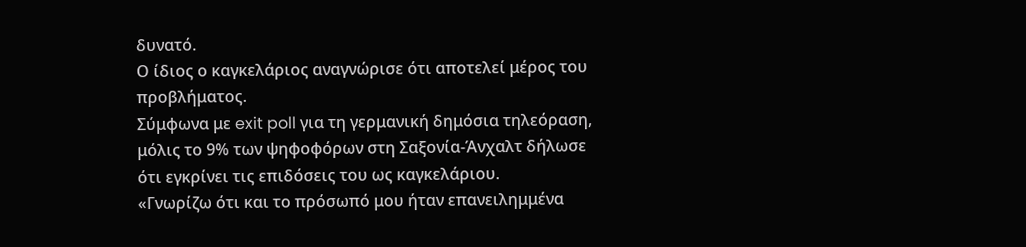δυνατό.
Ο ίδιος ο καγκελάριος αναγνώρισε ότι αποτελεί μέρος του προβλήματος.
Σύμφωνα με exit poll για τη γερμανική δημόσια τηλεόραση, μόλις το 9% των ψηφοφόρων στη Σαξονία-Άνχαλτ δήλωσε ότι εγκρίνει τις επιδόσεις του ως καγκελάριου.
«Γνωρίζω ότι και το πρόσωπό μου ήταν επανειλημμένα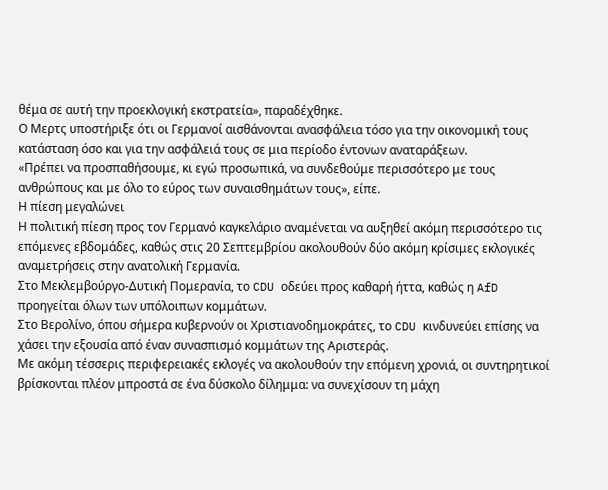θέμα σε αυτή την προεκλογική εκστρατεία», παραδέχθηκε.
Ο Μερτς υποστήριξε ότι οι Γερμανοί αισθάνονται ανασφάλεια τόσο για την οικονομική τους κατάσταση όσο και για την ασφάλειά τους σε μια περίοδο έντονων αναταράξεων.
«Πρέπει να προσπαθήσουμε, κι εγώ προσωπικά, να συνδεθούμε περισσότερο με τους ανθρώπους και με όλο το εύρος των συναισθημάτων τους», είπε.
Η πίεση μεγαλώνει
Η πολιτική πίεση προς τον Γερμανό καγκελάριο αναμένεται να αυξηθεί ακόμη περισσότερο τις επόμενες εβδομάδες, καθώς στις 20 Σεπτεμβρίου ακολουθούν δύο ακόμη κρίσιμες εκλογικές αναμετρήσεις στην ανατολική Γερμανία.
Στο Μεκλεμβούργο-Δυτική Πομερανία, το CDU οδεύει προς καθαρή ήττα, καθώς η AfD προηγείται όλων των υπόλοιπων κομμάτων.
Στο Βερολίνο, όπου σήμερα κυβερνούν οι Χριστιανοδημοκράτες, το CDU κινδυνεύει επίσης να χάσει την εξουσία από έναν συνασπισμό κομμάτων της Αριστεράς.
Με ακόμη τέσσερις περιφερειακές εκλογές να ακολουθούν την επόμενη χρονιά, οι συντηρητικοί βρίσκονται πλέον μπροστά σε ένα δύσκολο δίλημμα: να συνεχίσουν τη μάχη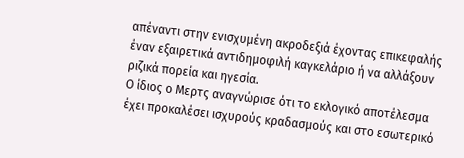απέναντι στην ενισχυμένη ακροδεξιά έχοντας επικεφαλής έναν εξαιρετικά αντιδημοφιλή καγκελάριο ή να αλλάξουν ριζικά πορεία και ηγεσία.
Ο ίδιος ο Μερτς αναγνώρισε ότι το εκλογικό αποτέλεσμα έχει προκαλέσει ισχυρούς κραδασμούς και στο εσωτερικό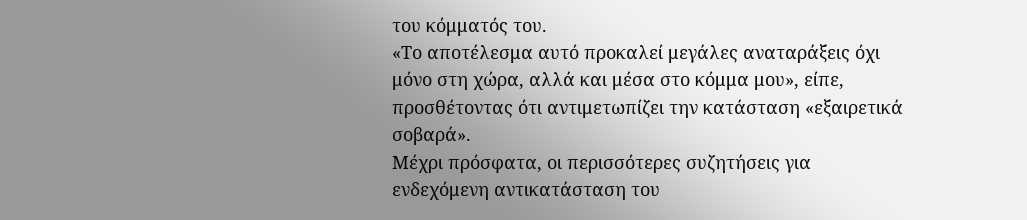του κόμματός του.
«Το αποτέλεσμα αυτό προκαλεί μεγάλες αναταράξεις όχι μόνο στη χώρα, αλλά και μέσα στο κόμμα μου», είπε, προσθέτοντας ότι αντιμετωπίζει την κατάσταση «εξαιρετικά σοβαρά».
Μέχρι πρόσφατα, οι περισσότερες συζητήσεις για ενδεχόμενη αντικατάσταση του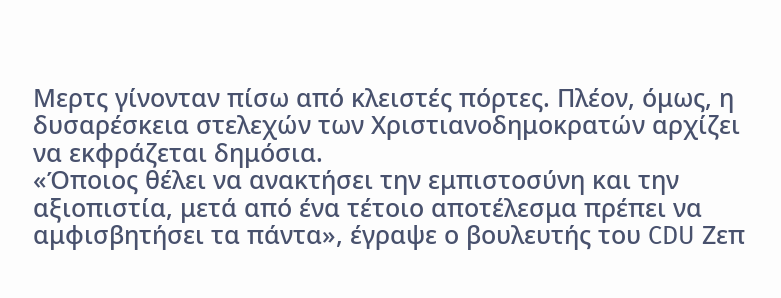Μερτς γίνονταν πίσω από κλειστές πόρτες. Πλέον, όμως, η δυσαρέσκεια στελεχών των Χριστιανοδημοκρατών αρχίζει να εκφράζεται δημόσια.
«Όποιος θέλει να ανακτήσει την εμπιστοσύνη και την αξιοπιστία, μετά από ένα τέτοιο αποτέλεσμα πρέπει να αμφισβητήσει τα πάντα», έγραψε ο βουλευτής του CDU Ζεπ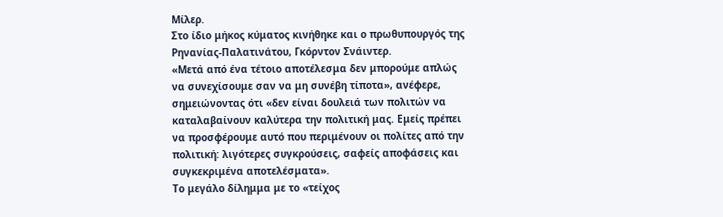Μίλερ.
Στο ίδιο μήκος κύματος κινήθηκε και ο πρωθυπουργός της Ρηνανίας-Παλατινάτου, Γκόρντον Σνάιντερ.
«Μετά από ένα τέτοιο αποτέλεσμα δεν μπορούμε απλώς να συνεχίσουμε σαν να μη συνέβη τίποτα», ανέφερε, σημειώνοντας ότι «δεν είναι δουλειά των πολιτών να καταλαβαίνουν καλύτερα την πολιτική μας. Εμείς πρέπει να προσφέρουμε αυτό που περιμένουν οι πολίτες από την πολιτική: λιγότερες συγκρούσεις, σαφείς αποφάσεις και συγκεκριμένα αποτελέσματα».
Το μεγάλο δίλημμα με το «τείχος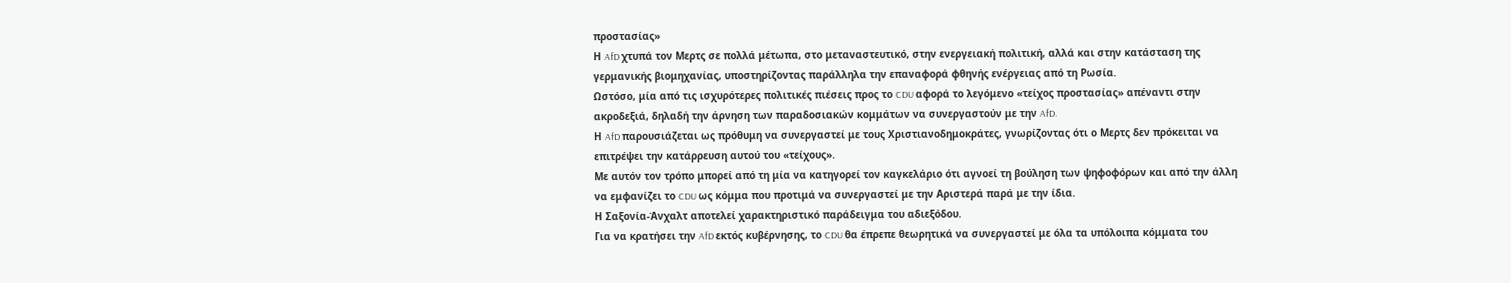προστασίας»
Η AfD χτυπά τον Μερτς σε πολλά μέτωπα, στο μεταναστευτικό, στην ενεργειακή πολιτική, αλλά και στην κατάσταση της γερμανικής βιομηχανίας, υποστηρίζοντας παράλληλα την επαναφορά φθηνής ενέργειας από τη Ρωσία.
Ωστόσο, μία από τις ισχυρότερες πολιτικές πιέσεις προς το CDU αφορά το λεγόμενο «τείχος προστασίας» απέναντι στην ακροδεξιά, δηλαδή την άρνηση των παραδοσιακών κομμάτων να συνεργαστούν με την AfD.
Η AfD παρουσιάζεται ως πρόθυμη να συνεργαστεί με τους Χριστιανοδημοκράτες, γνωρίζοντας ότι ο Μερτς δεν πρόκειται να επιτρέψει την κατάρρευση αυτού του «τείχους».
Με αυτόν τον τρόπο μπορεί από τη μία να κατηγορεί τον καγκελάριο ότι αγνοεί τη βούληση των ψηφοφόρων και από την άλλη να εμφανίζει το CDU ως κόμμα που προτιμά να συνεργαστεί με την Αριστερά παρά με την ίδια.
Η Σαξονία-Άνχαλτ αποτελεί χαρακτηριστικό παράδειγμα του αδιεξόδου.
Για να κρατήσει την AfD εκτός κυβέρνησης, το CDU θα έπρεπε θεωρητικά να συνεργαστεί με όλα τα υπόλοιπα κόμματα του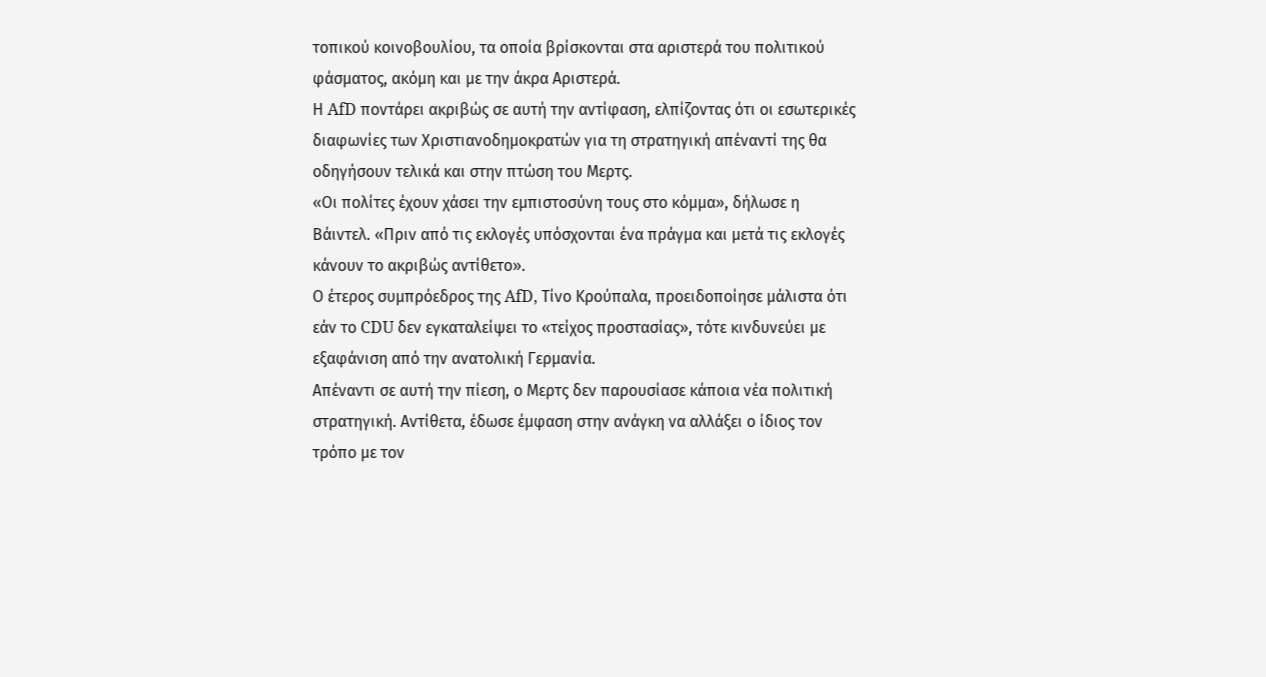τοπικού κοινοβουλίου, τα οποία βρίσκονται στα αριστερά του πολιτικού φάσματος, ακόμη και με την άκρα Αριστερά.
Η AfD ποντάρει ακριβώς σε αυτή την αντίφαση, ελπίζοντας ότι οι εσωτερικές διαφωνίες των Χριστιανοδημοκρατών για τη στρατηγική απέναντί της θα οδηγήσουν τελικά και στην πτώση του Μερτς.
«Οι πολίτες έχουν χάσει την εμπιστοσύνη τους στο κόμμα», δήλωσε η Βάιντελ. «Πριν από τις εκλογές υπόσχονται ένα πράγμα και μετά τις εκλογές κάνουν το ακριβώς αντίθετο».
Ο έτερος συμπρόεδρος της AfD, Τίνο Κρούπαλα, προειδοποίησε μάλιστα ότι εάν το CDU δεν εγκαταλείψει το «τείχος προστασίας», τότε κινδυνεύει με εξαφάνιση από την ανατολική Γερμανία.
Απέναντι σε αυτή την πίεση, ο Μερτς δεν παρουσίασε κάποια νέα πολιτική στρατηγική. Αντίθετα, έδωσε έμφαση στην ανάγκη να αλλάξει ο ίδιος τον τρόπο με τον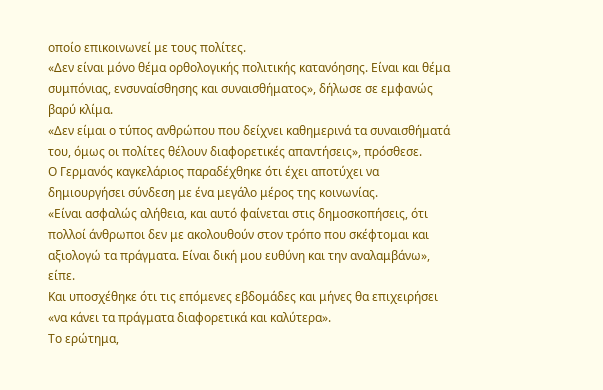οποίο επικοινωνεί με τους πολίτες.
«Δεν είναι μόνο θέμα ορθολογικής πολιτικής κατανόησης. Είναι και θέμα συμπόνιας, ενσυναίσθησης και συναισθήματος», δήλωσε σε εμφανώς βαρύ κλίμα.
«Δεν είμαι ο τύπος ανθρώπου που δείχνει καθημερινά τα συναισθήματά του, όμως οι πολίτες θέλουν διαφορετικές απαντήσεις», πρόσθεσε.
Ο Γερμανός καγκελάριος παραδέχθηκε ότι έχει αποτύχει να δημιουργήσει σύνδεση με ένα μεγάλο μέρος της κοινωνίας.
«Είναι ασφαλώς αλήθεια, και αυτό φαίνεται στις δημοσκοπήσεις, ότι πολλοί άνθρωποι δεν με ακολουθούν στον τρόπο που σκέφτομαι και αξιολογώ τα πράγματα. Είναι δική μου ευθύνη και την αναλαμβάνω», είπε.
Και υποσχέθηκε ότι τις επόμενες εβδομάδες και μήνες θα επιχειρήσει «να κάνει τα πράγματα διαφορετικά και καλύτερα».
Το ερώτημα,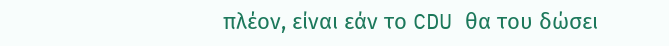πλέον, είναι εάν το CDU θα του δώσει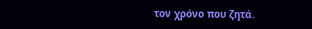τον χρόνο που ζητά.